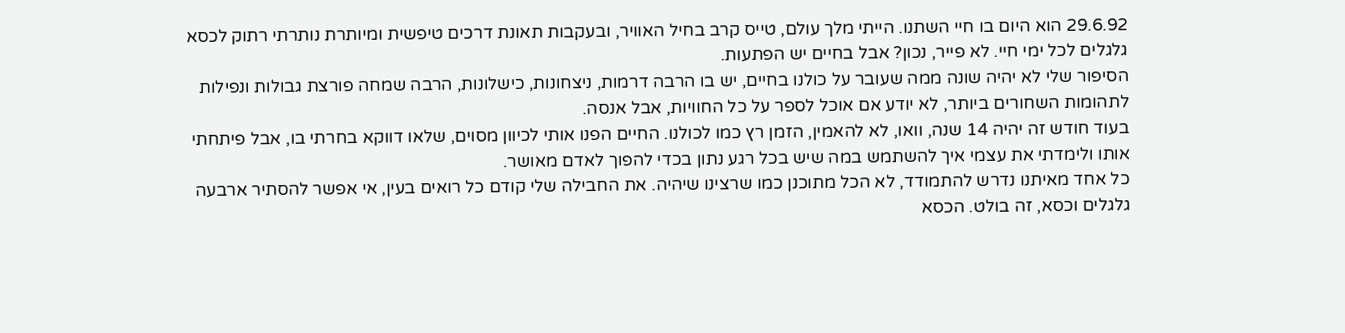29.6.92 הוא היום בו חיי השתנו. הייתי מלך עולם, טייס קרב בחיל האוויר, ובעקבות תאונת דרכים טיפשית ומיותרת נותרתי רתוק לכסא גלגלים לכל ימי חיי. לא פייר, נכון? אבל בחיים יש הפתעות.
הסיפור שלי לא יהיה שונה ממה שעובר על כולנו בחיים, יש בו הרבה דרמות, ניצחונות, כישלונות, הרבה שמחה פורצת גבולות ונפילות לתהומות השחורים ביותר, לא יודע אם אוכל לספר על כל החוויות, אבל אנסה.
בעוד חודש זה יהיה 14 שנה, וואו, לא להאמין, הזמן רץ כמו לכולנו. החיים הפנו אותי לכיוון מסוים, שלאו דווקא בחרתי בו, אבל פיתחתי אותו ולימדתי את עצמי איך להשתמש במה שיש בכל רגע נתון בכדי להפוך לאדם מאושר.
כל אחד מאיתנו נדרש להתמודד, לא הכל מתוכנן כמו שרצינו שיהיה. את החבילה שלי קודם כל רואים בעין, אי אפשר להסתיר ארבעה גלגלים וכסא, זה בולט. הכסא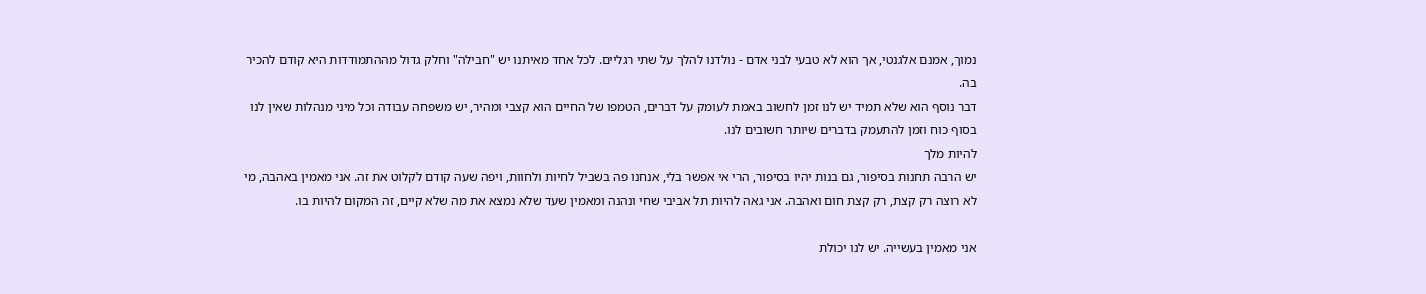נמוך, אמנם אלגנטי, אך הוא לא טבעי לבני אדם - נולדנו להלך על שתי רגליים. לכל אחד מאיתנו יש "חבילה" וחלק גדול מההתמודדות היא קודם להכיר בה.
דבר נוסף הוא שלא תמיד יש לנו זמן לחשוב באמת לעומק על דברים, הטמפו של החיים הוא קצבי ומהיר, יש משפחה עבודה וכל מיני מנהלות שאין לנו בסוף כוח וזמן להתעמק בדברים שיותר חשובים לנו.
להיות מלך
יש הרבה תחנות בסיפור, גם בנות יהיו בסיפור, הרי אי אפשר בלי, אנחנו פה בשביל לחיות ולחוות, ויפה שעה קודם לקלוט את זה. אני מאמין באהבה, מי לא רוצה רק קצת, רק קצת חום ואהבה. אני גאה להיות תל אביבי שחי ונהנה ומאמין שעד שלא נמצא את מה שלא קיים, זה המקום להיות בו.

אני מאמין בעשייה. יש לנו יכולת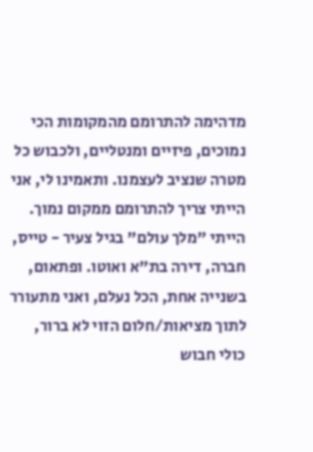מדהימה להתרומם מהמקומות הכי נמוכים, פיזיים ומנטליים, ולכבוש כל מטרה שנציב לעצמנו. ותאמינו לי, אני הייתי צריך להתרומם ממקום נמוך.
הייתי "מלך עולם" בגיל צעיר - טייס, חברה, דירה בת"א ואוטו. ופתאום, בשנייה אחת, הכל נעלם, ואני מתעורר לתוך מציאות/חלום הזוי לא ברור, כולי חבוש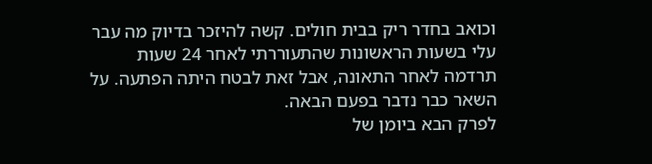וכואב בחדר ריק בבית חולים. קשה להיזכר בדיוק מה עבר עלי בשעות הראשונות שהתעוררתי לאחר 24 שעות תרדמה לאחר התאונה, אבל זאת לבטח היתה הפתעה. על השאר כבר נדבר בפעם הבאה.
לפרק הבא ביומן של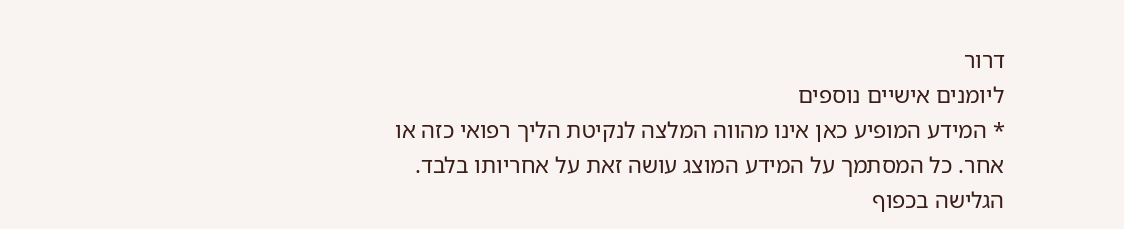דרור
ליומנים אישיים נוספים
* המידע המופיע כאן אינו מהווה המלצה לנקיטת הליך רפואי כזה או אחר. כל המסתמך על המידע המוצג עושה זאת על אחריותו בלבד. הגלישה בכפוף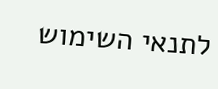לתנאי השימוש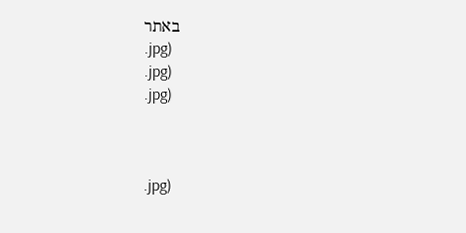באתר
.jpg)
.jpg)
.jpg)



.jpg)